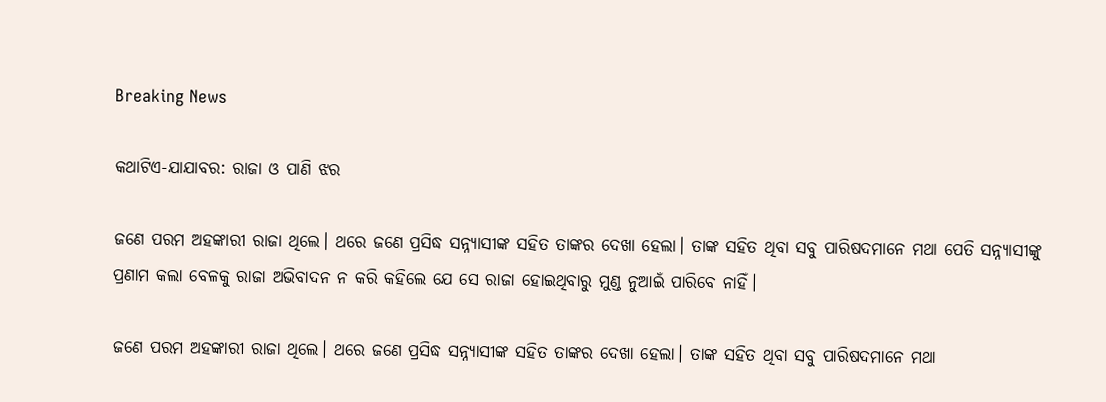Breaking News

କଥାଟିଏ-ଯାଯାବର: ରାଜା ଓ ପା‌ଣି ଝର

ଜଣେ ପରମ ଅହଙ୍କାରୀ ରାଜା ଥିଲେ। ଥରେ ଜଣେ ପ୍ରସିଦ୍ଧ ସନ୍ନ୍ୟାସୀଙ୍କ ସହିତ ତାଙ୍କର ଦେଖା ହେଲା। ତାଙ୍କ ସହିତ ଥିବା ସବୁ ପାରିଷଦମାନେ ମଥା ପେତି ସନ୍ନ୍ୟାସୀଙ୍କୁ ପ୍ରଣାମ କଲା ବେଳକୁ ରାଜା ଅଭିବାଦନ ନ କରି କହିଲେ ଯେ ସେ ରାଜା ହୋଇଥିବାରୁ ମୁଣ୍ଡ ନୁଆଇଁ ପାରିବେ ନାହିଁ।

ଜଣେ ପରମ ଅହଙ୍କାରୀ ରାଜା ଥିଲେ। ଥରେ ଜଣେ ପ୍ରସିଦ୍ଧ ସନ୍ନ୍ୟାସୀଙ୍କ ସହିତ ତାଙ୍କର ଦେଖା ହେଲା। ତାଙ୍କ ସହିତ ଥିବା ସବୁ ପାରିଷଦମାନେ ମଥା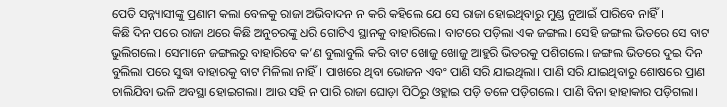ପେତି ସନ୍ନ୍ୟାସୀଙ୍କୁ ପ୍ରଣାମ କଲା ବେଳକୁ ରାଜା ଅଭିବାଦନ ନ କରି କହିଲେ ଯେ ସେ ରାଜା ହୋଇଥିବାରୁ ମୁଣ୍ଡ ନୁଆଇଁ ପାରିବେ ନାହିଁ।
କିଛି ଦିନ ପରେ ରାଜା ଥରେ କିଛି ଅନୁଚରଙ୍କୁ ଧରି ଗୋଟିଏ ସ୍ଥାନକୁ ବାହାରିଲେ। ବାଟରେ ପଡ଼ିଲା ଏକ ଜଙ୍ଗଲ। ସେହି ଜଙ୍ଗଲ ଭିତରେ ସେ ବାଟ ଭୁଲିଗଲେ। ସେମାନେ ଜଙ୍ଗଲରୁ ବାହାରିବେ କ’ଣ ବୁଲାବୁଲି କରି ବାଟ ଖୋଜୁ ଖୋଜୁ ଆହୁରି ଭିତରକୁ ପଶିଗଲେ। ଜଙ୍ଗଲ ଭିତରେ ଦୁଇ ଦିନ ବୁଲିଲା ପରେ ସୁଦ୍ଧା ବାହାରକୁ ବାଟ ମିଳିଲା ନାହିଁ। ପାଖରେ ଥିବା ଭୋଜନ ଏବଂ ପାଣି ସରି ଯାଇଥିଲା। ପାଣି ସରି ଯାଇଥିବାରୁ ଶୋଷରେ ପ୍ରାଣ ଚାଲିଯିବା ଭଳି ଅବସ୍ଥା ହୋଇଗଲା। ଆଉ ସହି ନ ପାରି ରାଜା ଘୋଡ଼ା ପିଠିରୁ ଓହ୍ଲାଇ ପଡ଼ି ତଳେ ପଡ଼ିଗଲେ। ପାଣି ବିନା ହାହାକାର ପଡ଼ିଗଲା।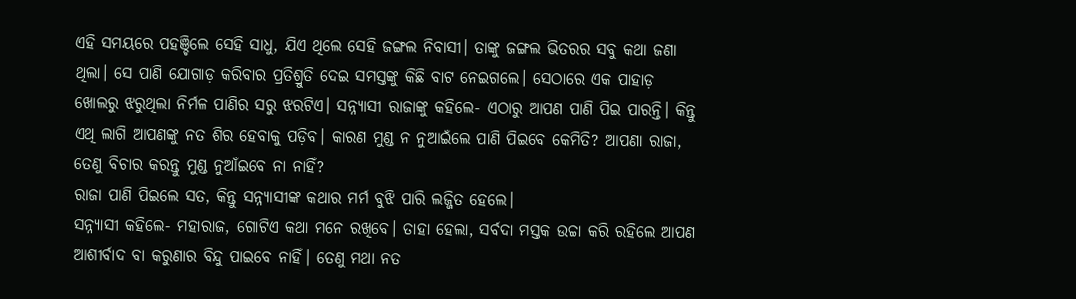ଏହି ସମୟରେ ପହଞ୍ଚିଲେ ସେହି ସାଧୁ, ଯିଏ ଥିଲେ ସେହି ଜଙ୍ଗଲ ନିବାସୀ। ତାଙ୍କୁ ଜଙ୍ଗଲ ଭିତରର ସବୁ କଥା ଜଣା ଥିଲା। ସେ ପାଣି ଯୋଗାଡ଼ କରିବାର ପ୍ରତିଶ୍ରୁତି ଦେଇ ସମସ୍ତଙ୍କୁ କିଛି ବାଟ ନେଇଗଲେ। ସେଠାରେ ଏକ ପାହାଡ଼ ଖୋଲରୁ ଝରୁଥିଲା ନିର୍ମଳ ପାଣିର ସରୁ ଝରଟିଏ। ସନ୍ନ୍ୟାସୀ ରାଜାଙ୍କୁ କହିଲେ- ଏଠାରୁ ଆପଣ ପାଣି ପିଇ ପାରନ୍ତି। କିନ୍ତୁ ଏଥି ଲାଗି ଆପଣଙ୍କୁ ନତ ଶିର ହେବାକୁ ପଡ଼ିବ। କାରଣ ମୁଣ୍ଡ ନ ନୁଆଇଁଲେ ପାଣି ପିଇବେ କେମିତି? ଆପଣା ରାଜା, ତେଣୁ ବିଚାର କରନ୍ତୁ ମୁଣ୍ଡ ନୁଆଁଇବେ ନା ନାହିଁ?
ରାଜା ପାଣି ପିଇଲେ ସତ, କିନ୍ତୁ ସନ୍ନ୍ୟା‌ସୀଙ୍କ କଥାର ମର୍ମ ବୁଝି ପାରି ଲଜ୍ଜିତ ହେଲେ।
ସନ୍ନ୍ୟାସୀ କହିଲେ- ମହାରାଜ, ଗୋଟିଏ କଥା ମନେ ରଖିବେ। ତାହା ହେଲା, ସର୍ବଦା ମସ୍ତକ ଉଚ୍ଚା କରି ରହିଲେ ଆପଣ ଆଶୀର୍ବାଦ ବା କରୁଣାର ବିନ୍ଦୁ ପାଇବେ ନାହିଁ। ତେଣୁ ମଥା ନତ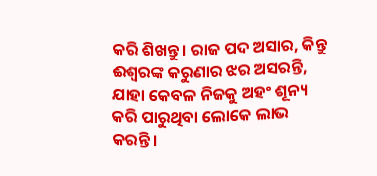କରି ଶିଖନ୍ତୁ। ରାଜ ପଦ ଅସାର, କିନ୍ତୁ ଈଶ୍ବରଙ୍କ କରୁଣାର ଝର ଅସରନ୍ତି, ଯାହା କେବଳ ନିଜକୁ ଅହଂ ଶୂନ୍ୟ କରି ପାରୁଥିବା ଲୋକେ ଲାଭ କରନ୍ତି।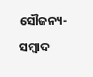ସୌଜନ୍ୟ-ସମ୍ୱାଦ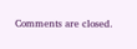Comments are closed.